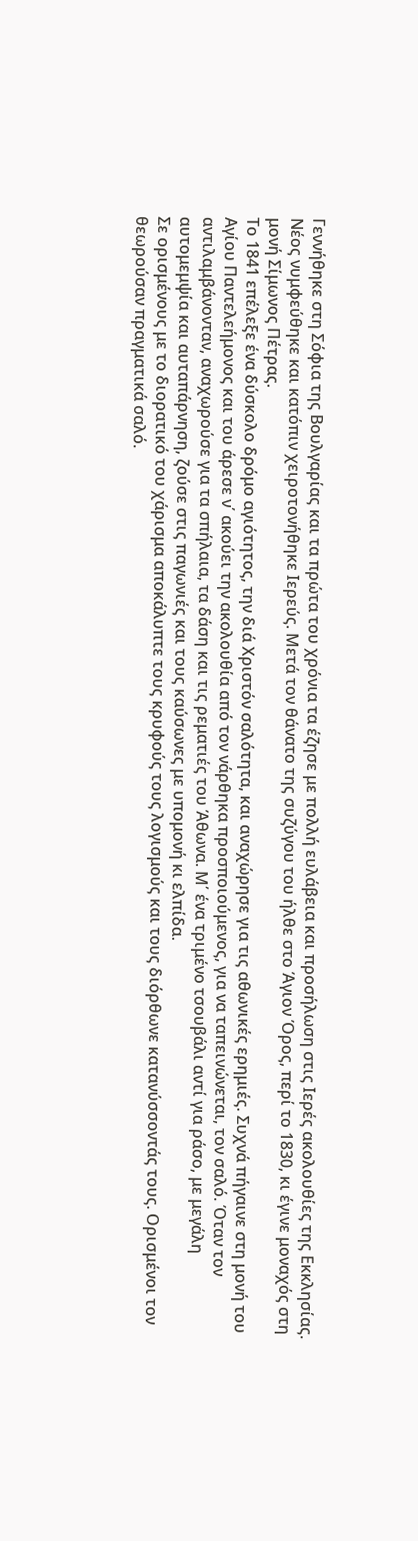Γεννήθηκε στη Σόφια της Βουλγαρίας και τα πρώτα του χρόνια τα έζησε με πολλή ευλάβεια και προσήλωση στις Ιερές ακολουθίες της Εκκλησίας. Νέος νυμφεύθηκε και κατόπιν χειροτονήθηκε Ιερεύς. Μετά τον θάνατο της συζύγου του ήλθε στο Άγιον Όρος, περί το 1830, κι έγινε μοναχός στη μονή Σίμωνος Πέτρας.
Το 1841 επέλεξε ένα δύσκολο δρόμο αγιότητος, την διά Χριστόν σαλότητα, και αναχώρησε για τις αθωνικές ερημιές. Συχνά πήγαινε στη μονή του Αγίου Παντελεήμονος και του άρεσε ν΄ ακούει την ακολουθία από τον νάρθηκα προσποιούμενος, για να ταπεινώνεται, τον σαλό. Όταν τον αντιλαμβάνονταν, αναχωρούσε για τα σπήλαια, τα δάση και τις ρεματιές του Άθωνα. Μ΄ ένα τριμένο τσουβάλι αντί για ράσο, με μεγάλη αυτομεμψία και αυταπάρνηση, ζούσε στις παγωνιές και τους καύσωνες με υπομονή κι ελπίδα.
Σε ορισμένους με το διορατικό του χάρισμα αποκάλυπτε τους κρυφούς τους λογισμούς και τους διόρθωνε κατανύσσοντάς τους. Ορισμένοι τον θεωρούσαν πραγματικά σαλό.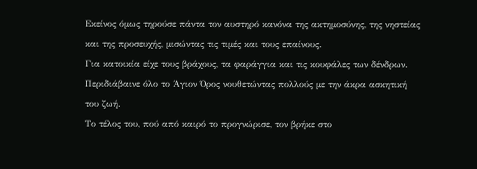Εκείνος όμως τηρούσε πάντα τον αυστηρό κανόνα της ακτημοσύνης, της νηστείας και της προσευχής, μισώντας τις τιμές και τους επαίνους.
Για κατοικία είχε τους βράχους, τα φαράγγια και τις κουφάλες των δένδρων. Περιδιάβαινε όλο το Άγιον Όρος νουθετώντας πολλούς με την άκρα ασκητική του ζωή.
Το τέλος του, πού από καιρό το προγνώρισε, τον βρήκε στο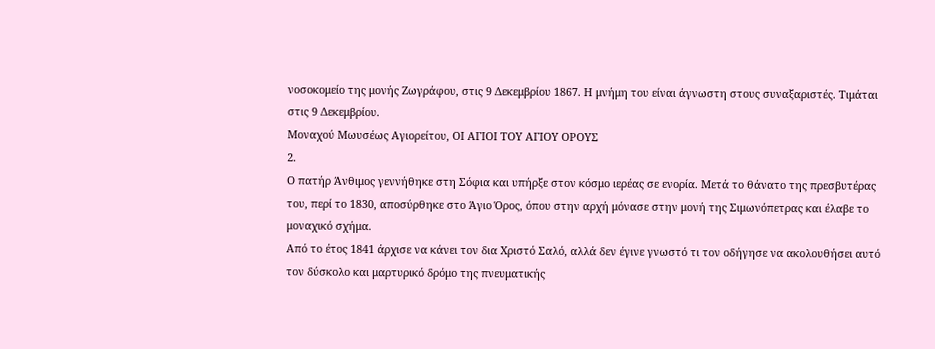νοσοκομείο της μονής Ζωγράφου, στις 9 Δεκεμβρίου 1867. Η μνήμη του είναι άγνωστη στους συναξαριστές. Τιμάται στις 9 Δεκεμβρίου.
Μοναχού Μωυσέως Αγιορείτου, ΟΙ ΑΓΙΟΙ ΤΟΥ ΑΓΙΟΥ ΟΡΟΥΣ
2.
Ο πατήρ Άνθιμος γεννήθηκε στη Σόφια και υπήρξε στον κόσμο ιερέας σε ενορία. Μετά το θάνατο της πρεσβυτέρας του, περί το 1830, αποσύρθηκε στο Άγιο Όρος, όπου στην αρχή μόνασε στην μονή της Σιμωνόπετρας και έλαβε το μοναχικό σχήμα.
Από το έτος 1841 άρχισε να κάνει τον δια Χριστό Σαλό, αλλά δεν έγινε γνωστό τι τον οδήγησε να ακολουθήσει αυτό τον δύσκολο και μαρτυρικό δρόμο της πνευματικής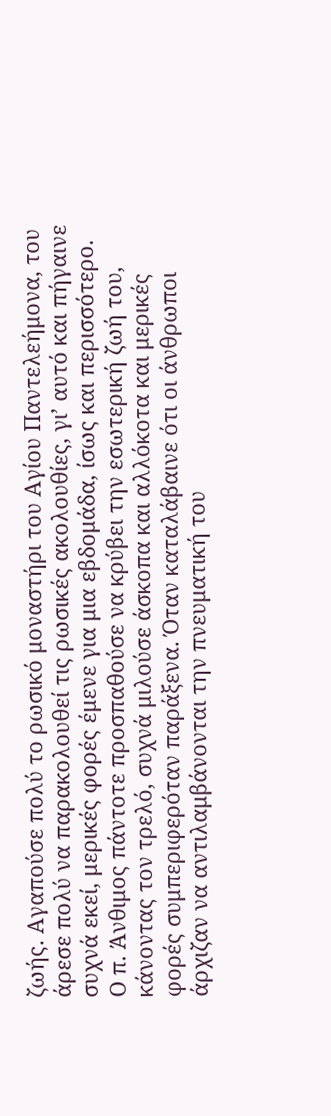ζωής. Αγαπούσε πολύ το ρωσικό μοναστήρι του Αγίου Παντελεήμονα, του άρεσε πολύ να παρακολουθεί τις ρωσικές ακολουθίες, γι’ αυτό και πήγαινε συχνά εκεί, μερικές φορές έμενε για μια εβδομάδα, ίσως και περισσότερο.
Ο π. Άνθιμος πάντοτε προσπαθούσε να κρύβει την εσωτερική ζωή του, κάνοντας τον τρελό, συχνά μιλούσε άσκοπα και αλλόκοτα και μερικές φορές συμπεριφερόταν παράξενα. Όταν καταλάβαινε ότι οι άνθρωποι άρχιζαν να αντιλαμβάνονται την πνευματική του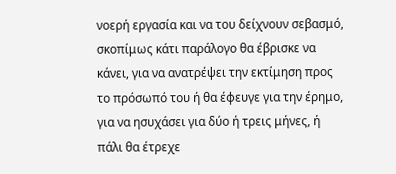νοερή εργασία και να του δείχνουν σεβασμό, σκοπίμως κάτι παράλογο θα έβρισκε να κάνει, για να ανατρέψει την εκτίμηση προς το πρόσωπό του ή θα έφευγε για την έρημο, για να ησυχάσει για δύο ή τρεις μήνες, ή πάλι θα έτρεχε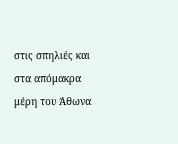στις σπηλιές και στα απόμακρα μέρη του Άθωνα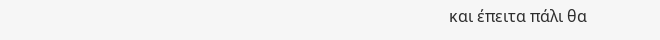και έπειτα πάλι θα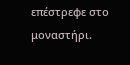επέστρεφε στο μοναστήρι.